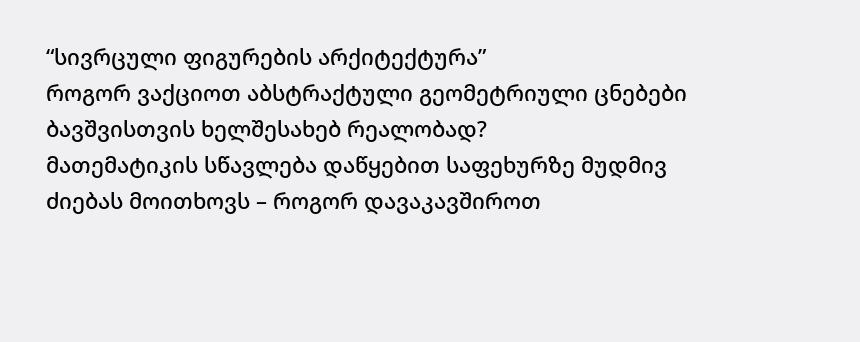“სივრცული ფიგურების არქიტექტურა”
როგორ ვაქციოთ აბსტრაქტული გეომეტრიული ცნებები ბავშვისთვის ხელშესახებ რეალობად?
მათემატიკის სწავლება დაწყებით საფეხურზე მუდმივ ძიებას მოითხოვს – როგორ დავაკავშიროთ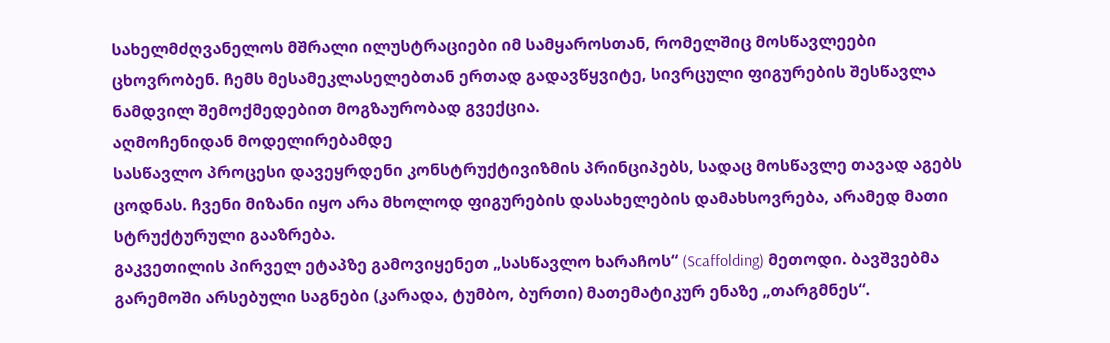სახელმძღვანელოს მშრალი ილუსტრაციები იმ სამყაროსთან, რომელშიც მოსწავლეები ცხოვრობენ. ჩემს მესამეკლასელებთან ერთად გადავწყვიტე, სივრცული ფიგურების შესწავლა ნამდვილ შემოქმედებით მოგზაურობად გვექცია.
აღმოჩენიდან მოდელირებამდე
სასწავლო პროცესი დავეყრდენი კონსტრუქტივიზმის პრინციპებს, სადაც მოსწავლე თავად აგებს ცოდნას. ჩვენი მიზანი იყო არა მხოლოდ ფიგურების დასახელების დამახსოვრება, არამედ მათი სტრუქტურული გააზრება.
გაკვეთილის პირველ ეტაპზე გამოვიყენეთ „სასწავლო ხარაჩოს“ (Scaffolding) მეთოდი. ბავშვებმა გარემოში არსებული საგნები (კარადა, ტუმბო, ბურთი) მათემატიკურ ენაზე „თარგმნეს“.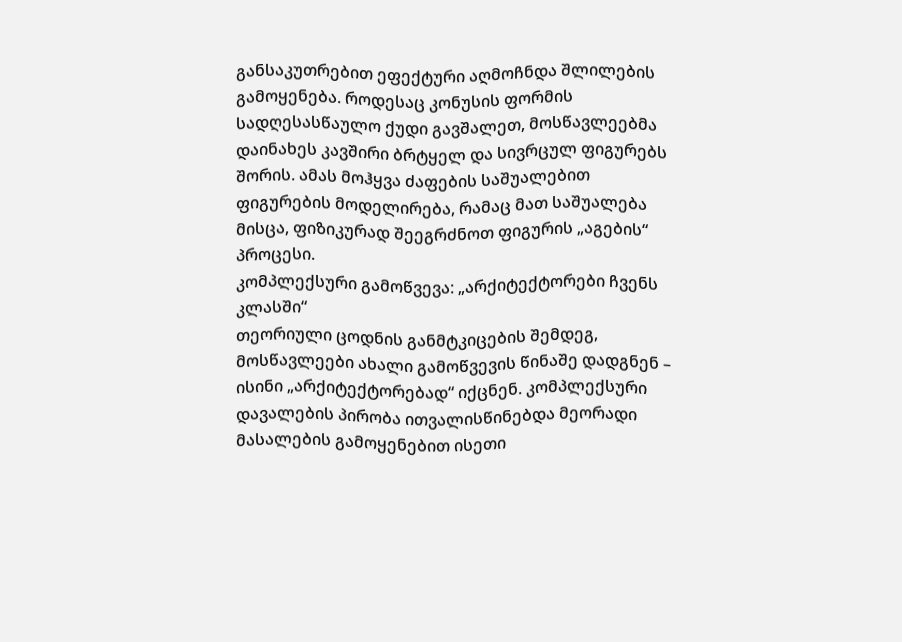განსაკუთრებით ეფექტური აღმოჩნდა შლილების გამოყენება. როდესაც კონუსის ფორმის სადღესასწაულო ქუდი გავშალეთ, მოსწავლეებმა დაინახეს კავშირი ბრტყელ და სივრცულ ფიგურებს შორის. ამას მოჰყვა ძაფების საშუალებით ფიგურების მოდელირება, რამაც მათ საშუალება მისცა, ფიზიკურად შეეგრძნოთ ფიგურის „აგების“ პროცესი.
კომპლექსური გამოწვევა: „არქიტექტორები ჩვენს კლასში“
თეორიული ცოდნის განმტკიცების შემდეგ, მოსწავლეები ახალი გამოწვევის წინაშე დადგნენ – ისინი „არქიტექტორებად“ იქცნენ. კომპლექსური დავალების პირობა ითვალისწინებდა მეორადი მასალების გამოყენებით ისეთი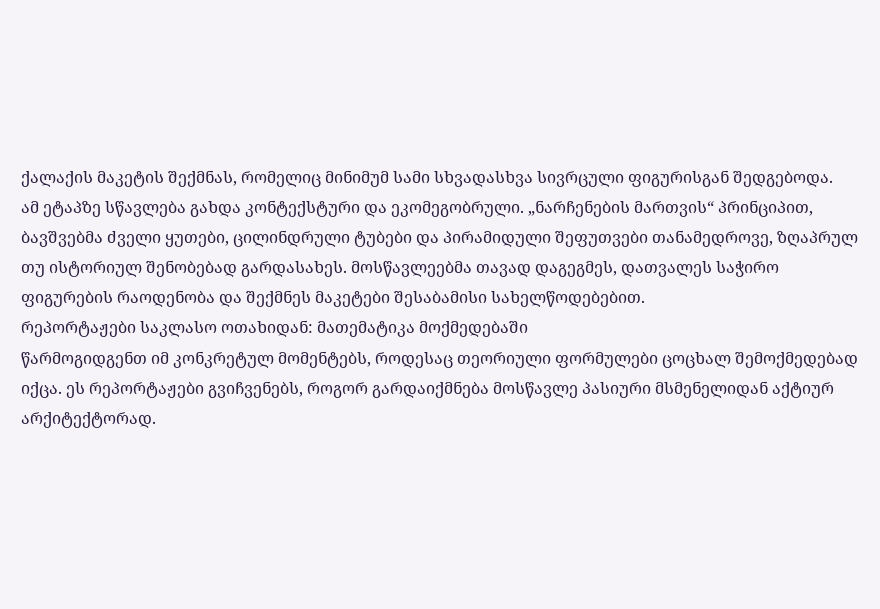ქალაქის მაკეტის შექმნას, რომელიც მინიმუმ სამი სხვადასხვა სივრცული ფიგურისგან შედგებოდა.
ამ ეტაპზე სწავლება გახდა კონტექსტური და ეკომეგობრული. „ნარჩენების მართვის“ პრინციპით, ბავშვებმა ძველი ყუთები, ცილინდრული ტუბები და პირამიდული შეფუთვები თანამედროვე, ზღაპრულ თუ ისტორიულ შენობებად გარდასახეს. მოსწავლეებმა თავად დაგეგმეს, დათვალეს საჭირო ფიგურების რაოდენობა და შექმნეს მაკეტები შესაბამისი სახელწოდებებით.
რეპორტაჟები საკლასო ოთახიდან: მათემატიკა მოქმედებაში
წარმოგიდგენთ იმ კონკრეტულ მომენტებს, როდესაც თეორიული ფორმულები ცოცხალ შემოქმედებად იქცა. ეს რეპორტაჟები გვიჩვენებს, როგორ გარდაიქმნება მოსწავლე პასიური მსმენელიდან აქტიურ არქიტექტორად.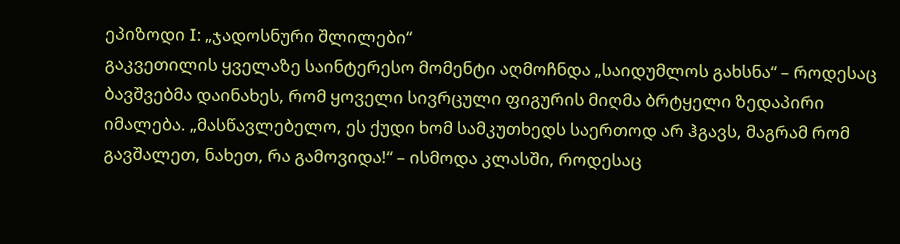ეპიზოდი I: „ჯადოსნური შლილები“
გაკვეთილის ყველაზე საინტერესო მომენტი აღმოჩნდა „საიდუმლოს გახსნა“ – როდესაც ბავშვებმა დაინახეს, რომ ყოველი სივრცული ფიგურის მიღმა ბრტყელი ზედაპირი იმალება. „მასწავლებელო, ეს ქუდი ხომ სამკუთხედს საერთოდ არ ჰგავს, მაგრამ რომ გავშალეთ, ნახეთ, რა გამოვიდა!“ – ისმოდა კლასში, როდესაც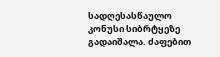სადღესასწაულო კონუსი სიბრტყეზე გადაიშალა. ძაფებით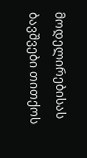მოდელირებისას ბავშვები თითქოს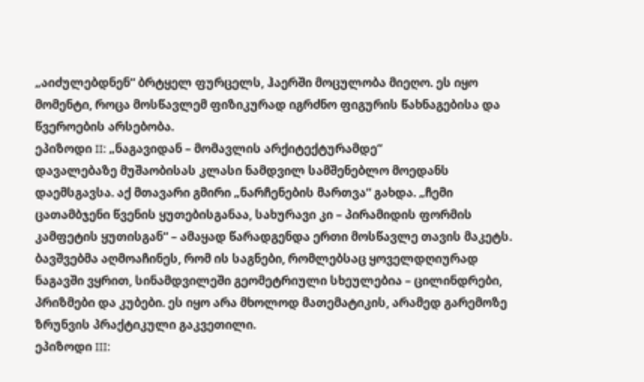„აიძულებდნენ“ ბრტყელ ფურცელს, ჰაერში მოცულობა მიეღო. ეს იყო მომენტი, როცა მოსწავლემ ფიზიკურად იგრძნო ფიგურის წახნაგებისა და წვეროების არსებობა.
ეპიზოდი II: „ნაგავიდან – მომავლის არქიტექტურამდე“
დავალებაზე მუშაობისას კლასი ნამდვილ სამშენებლო მოედანს დაემსგავსა. აქ მთავარი გმირი „ნარჩენების მართვა“ გახდა. „ჩემი ცათამბჯენი წვენის ყუთებისგანაა, სახურავი კი – პირამიდის ფორმის კამფეტის ყუთისგან“ – ამაყად წარადგენდა ერთი მოსწავლე თავის მაკეტს. ბავშვებმა აღმოაჩინეს, რომ ის საგნები, რომლებსაც ყოველდღიურად ნაგავში ვყრით, სინამდვილეში გეომეტრიული სხეულებია – ცილინდრები, პრიზმები და კუბები. ეს იყო არა მხოლოდ მათემატიკის, არამედ გარემოზე ზრუნვის პრაქტიკული გაკვეთილი.
ეპიზოდი III: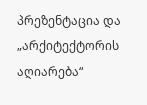პრეზენტაცია და „არქიტექტორის აღიარება“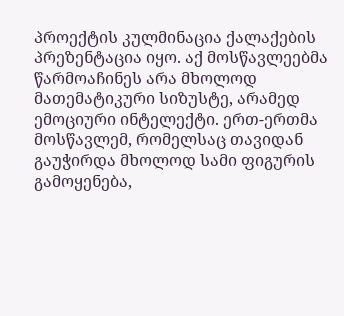პროექტის კულმინაცია ქალაქების პრეზენტაცია იყო. აქ მოსწავლეებმა წარმოაჩინეს არა მხოლოდ მათემატიკური სიზუსტე, არამედ ემოციური ინტელექტი. ერთ-ერთმა მოსწავლემ, რომელსაც თავიდან გაუჭირდა მხოლოდ სამი ფიგურის გამოყენება,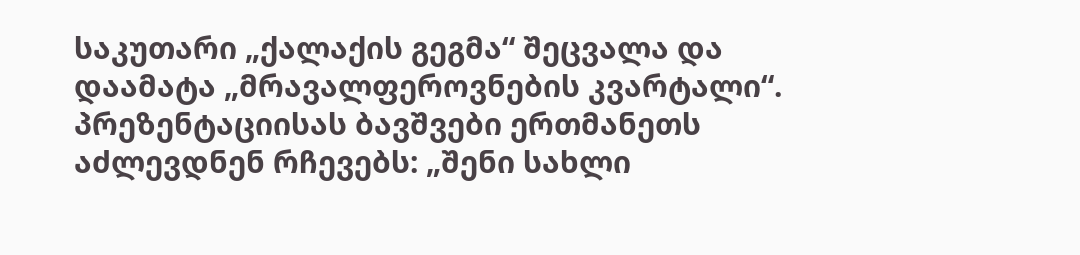საკუთარი „ქალაქის გეგმა“ შეცვალა და დაამატა „მრავალფეროვნების კვარტალი“. პრეზენტაციისას ბავშვები ერთმანეთს აძლევდნენ რჩევებს: „შენი სახლი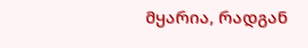მყარია, რადგან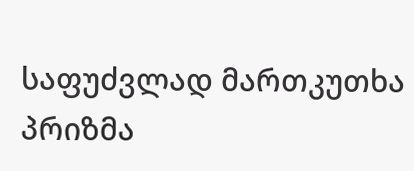საფუძვლად მართკუთხა პრიზმა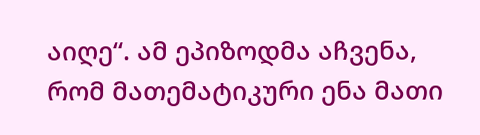აიღე“. ამ ეპიზოდმა აჩვენა, რომ მათემატიკური ენა მათი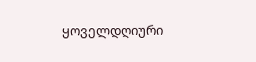ყოველდღიური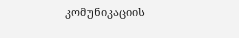კომუნიკაციის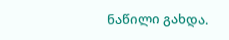ნაწილი გახდა.